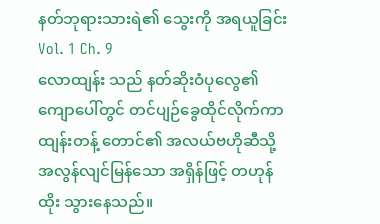နတ်ဘုရားသားရဲ၏ သွေးကို အရယူခြင်း
Vol. 1 Ch. 9
လောထျန်း သည် နတ်ဆိုးဝံပုလွေ၏ ကျောပေါ်တွင် တင်ပျဉ်ခွေထိုင်လိုက်ကာ ထျန်းတန့် တောင်၏ အလယ်ဗဟိုဆီသို့ အလွန်လျင်မြန်သော အရှိန်ဖြင့် တဟုန်ထိုး သွားနေသည်။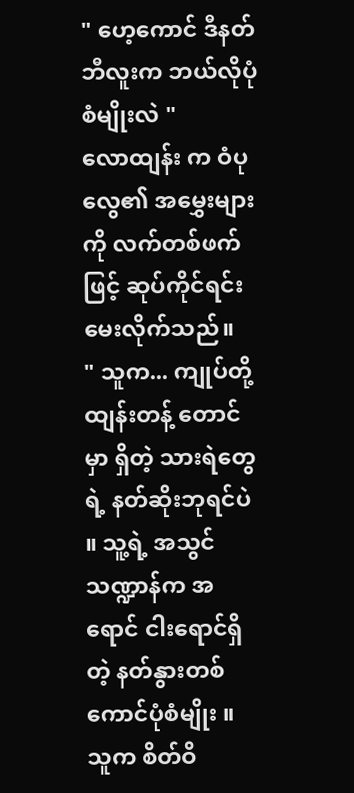" ဟေ့ကောင် ဒီနတ်ဘီလူးက ဘယ်လိုပုံစံမျိုးလဲ "
လောထျန်း က ဝံပုလွေ၏ အမွှေးများကို လက်တစ်ဖက်ဖြင့် ဆုပ်ကိုင်ရင်း မေးလိုက်သည်။
" သူက... ကျုပ်တို့ ထျန်းတန့် တောင်မှာ ရှိတဲ့ သားရဲတွေရဲ့ နတ်ဆိုးဘုရင်ပဲ ။ သူ့ရဲ့ အသွင်သဏ္ဍာန်က အရောင် ငါးရောင်ရှိတဲ့ နတ်နွားတစ်ကောင်ပုံစံမျိုး ။ သူက စိတ်ဝိ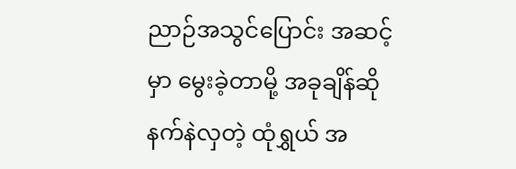ညာဉ်အသွင်ပြောင်း အဆင့်မှာ မွေးခဲ့တာမို့ အခုချိန်ဆို နက်နဲလှတဲ့ ထုံရွှယ် အ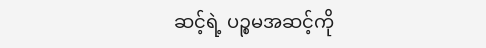ဆင့်ရဲ့ ပဉ္စမအဆင့်ကို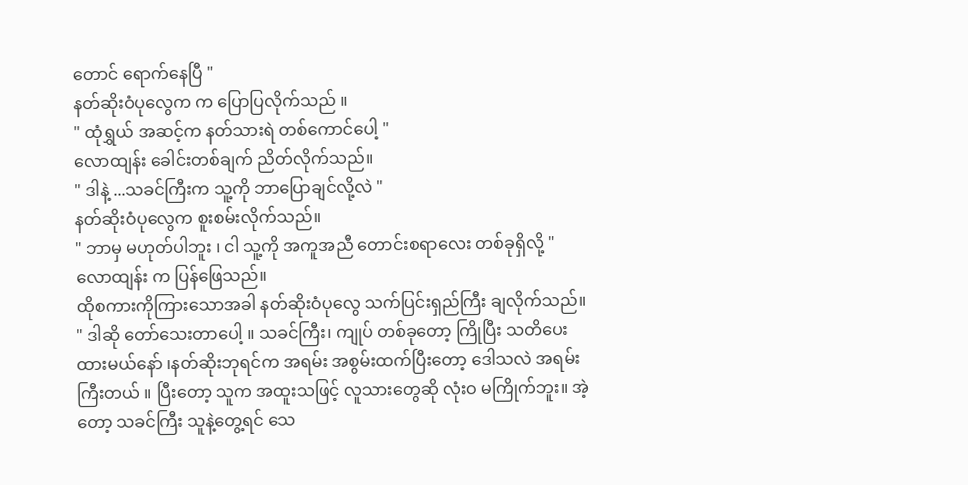တောင် ရောက်နေပြီ "
နတ်ဆိုးဝံပုလွေက က ပြောပြလိုက်သည် ။
" ထုံရွှယ် အဆင့်က နတ်သားရဲ တစ်ကောင်ပေါ့ "
လောထျန်း ခေါင်းတစ်ချက် ညိတ်လိုက်သည်။
" ဒါနဲ့ ...သခင်ကြီးက သူ့ကို ဘာပြောချင်လို့လဲ "
နတ်ဆိုးဝံပုလွေက စူးစမ်းလိုက်သည်။
" ဘာမှ မဟုတ်ပါဘူး ၊ ငါ သူ့ကို အကူအညီ တောင်းစရာလေး တစ်ခုရှိလို့ "
လောထျန်း က ပြန်ဖြေသည်။
ထိုစကားကိုကြားသောအခါ နတ်ဆိုးဝံပုလွေ သက်ပြင်းရှည်ကြီး ချလိုက်သည်။
" ဒါဆို တော်သေးတာပေါ့ ။ သခင်ကြီး၊ ကျုပ် တစ်ခုတော့ ကြိုပြီး သတိပေးထားမယ်နော် ၊နတ်ဆိုးဘုရင်က အရမ်း အစွမ်းထက်ပြီးတော့ ဒေါသလဲ အရမ်းကြီးတယ် ။ ပြီးတော့ သူက အထူးသဖြင့် လူသားတွေဆို လုံးဝ မကြိုက်ဘူး။ အဲ့တော့ သခင်ကြီး သူနဲ့တွေ့ရင် သေ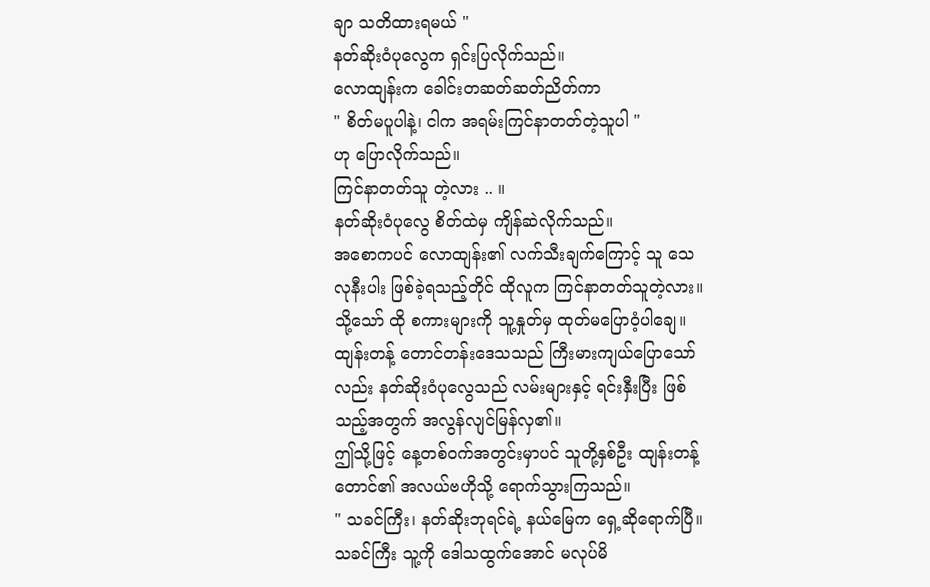ချာ သတိထားရမယ် "
နတ်ဆိုးဝံပုလွေက ရှင်းပြလိုက်သည်။
လောထျန်းက ခေါင်းတဆတ်ဆတ်ညိတ်ကာ
" စိတ်မပူပါနဲ့၊ ငါက အရမ်းကြင်နာတတ်တဲ့သူပါ "
ဟု ပြောလိုက်သည်။
ကြင်နာတတ်သူ တဲ့လား .. ။
နတ်ဆိုးဝံပုလွေ စိတ်ထဲမှ ကျိန်ဆဲလိုက်သည်။
အစောကပင် လောထျန်း၏ လက်သီးချက်ကြောင့် သူ သေလုနီးပါး ဖြစ်ခဲ့ရသည့်တိုင် ထိုလူက ကြင်နာတတ်သူတဲ့လား။
သို့သော် ထို စကားများကို သူ့နှုတ်မှ ထုတ်မပြောဝံ့ပါချေ။
ထျန်းတန့် တောင်တန်းဒေသသည် ကြီးမားကျယ်ပြောသော်လည်း နတ်ဆိုးဝံပုလွေသည် လမ်းများနှင့် ရင်းနှီးပြီး ဖြစ်သည့်အတွက် အလွန်လျင်မြန်လှ၏။
ဤသို့ဖြင့် နေ့တစ်ဝက်အတွင်းမှာပင် သူတို့နှစ်ဦး ထျန်းတန့်တောင်၏ အလယ်ဗဟိုသို့ ရောက်သွားကြသည်။
" သခင်ကြီး၊ နတ်ဆိုးဘုရင်ရဲ့ နယ်မြေက ရှေ့ဆိုရောက်ပြီ။ သခင်ကြီး သူ့ကို ဒေါသထွက်အောင် မလုပ်မိ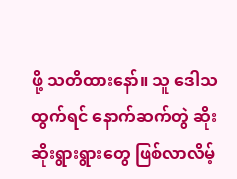ဖို့ သတိထားနော်။ သူ ဒေါသထွက်ရင် နောက်ဆက်တွဲ ဆိုးဆိုးရွားရွားတွေ ဖြစ်လာလိမ့်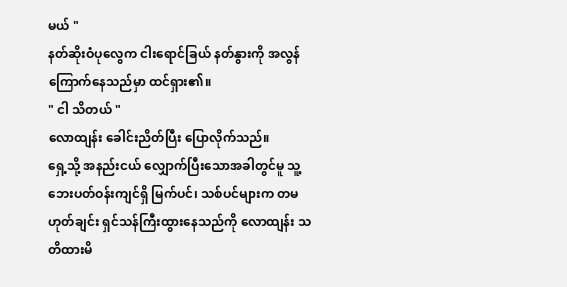မယ် "
နတ်ဆိုးဝံပုလွေက ငါးရောင်ခြယ် နတ်နွားကို အလွန်ကြောက်နေသည်မှာ ထင်ရှား၏။
" ငါ သိတယ် "
လောထျန်း ခေါင်းညိတ်ပြီး ပြောလိုက်သည်။
ရှေ့သို့ အနည်းငယ် လျှောက်ပြီးသောအခါတွင်မူ သူ့ဘေးပတ်ဝန်းကျင်ရှိ မြက်ပင်၊ သစ်ပင်များက တမဟုတ်ချင်း ရှင်သန်ကြီးထွားနေသည်ကို လောထျန်း သတိထားမိ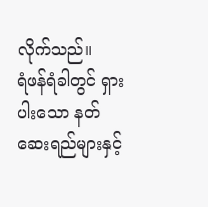လိုက်သည်။
ရံဖန်ရံခါတွင် ရှားပါးသော နတ်ဆေးရည်များနှင့်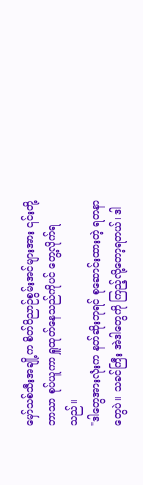မှော်သစ်သီးအချို့က စိတ်ဝိညာဉ်စွမ်းအင်များအား ၎င်းတို့ဘာသာ စုပ်ယူကာ ရှူထုတ်နေသည်ကိုပင် တွေ့လိုက်ရသည်။
"ဒါတွေအားလုံးက နတ်ဆိုးဘုရင် စုဆောင်းထားတဲ့ ရတနာတွေပဲ။ သခင်ကြီး အဲဒါတွေကို ကြည့်လို့တော့ရတယ်၊ ဒါ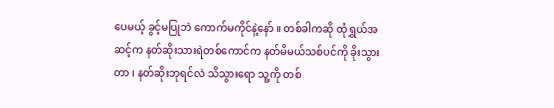ပေမယ့် ခွင့်မပြုဘဲ ကောက်မကိုင်နဲ့နော် ။ တစ်ခါကဆို ထုံရွှယ်အဆင့်က နတ်ဆိုးသားရဲတစ်ကောင်က နတ်မိမယ်သစ်ပင်ကို ခိုးသွားတာ ၊ နတ်ဆိုးဘုရင်လဲ သိသွားရော သူ့ကို တစ်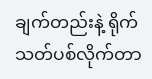ချက်တည်းနဲ့ ရိုက်သတ်ပစ်လိုက်တာ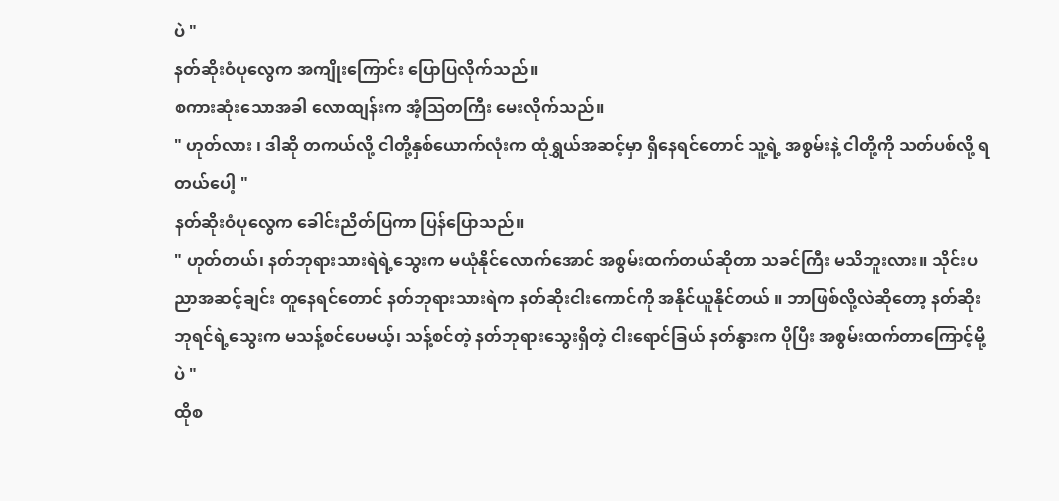ပဲ "
နတ်ဆိုးဝံပုလွေက အကျိုးကြောင်း ပြောပြလိုက်သည်။
စကားဆုံးသောအခါ လောထျန်းက အံ့သြတကြီး မေးလိုက်သည်။
" ဟုတ်လား ၊ ဒါဆို တကယ်လို့ ငါတို့နှစ်ယောက်လုံးက ထုံရွှယ်အဆင့်မှာ ရှိနေရင်တောင် သူ့ရဲ့ အစွမ်းနဲ့ ငါတို့ကို သတ်ပစ်လို့ ရတယ်ပေါ့ "
နတ်ဆိုးဝံပုလွေက ခေါင်းညိတ်ပြကာ ပြန်ပြောသည်။
" ဟုတ်တယ်၊ နတ်ဘုရားသားရဲရဲ့သွေးက မယုံနိုင်လောက်အောင် အစွမ်းထက်တယ်ဆိုတာ သခင်ကြီး မသိဘူးလား။ သိုင်းပညာအဆင့်ချင်း တူနေရင်တောင် နတ်ဘုရားသားရဲက နတ်ဆိုးငါးကောင်ကို အနိုင်ယူနိုင်တယ် ။ ဘာဖြစ်လို့လဲဆိုတော့ နတ်ဆိုးဘုရင်ရဲ့သွေးက မသန့်စင်ပေမယ့်၊ သန့်စင်တဲ့ နတ်ဘုရားသွေးရှိတဲ့ ငါးရောင်ခြယ် နတ်နွားက ပိုပြီး အစွမ်းထက်တာကြောင့်မို့ပဲ "
ထိုစ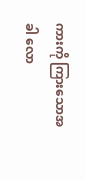ကားကို ကြားသောအခါ လော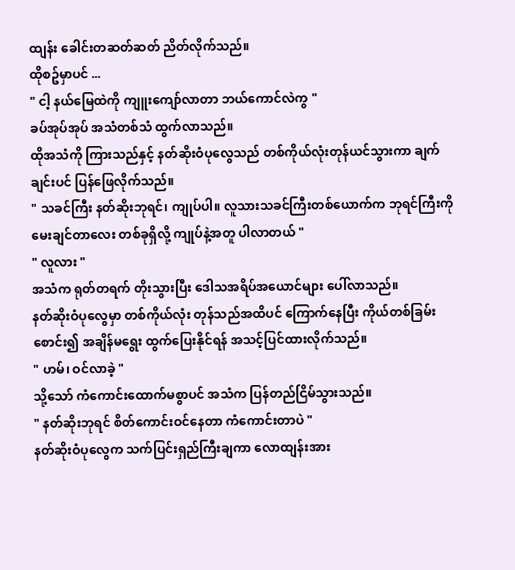ထျန်း ခေါင်းတဆတ်ဆတ် ညိတ်လိုက်သည်။
ထိုစဥ်မှာပင် ...
" ငါ့ နယ်မြေထဲကို ကျူးကျော်လာတာ ဘယ်ကောင်လဲကွ "
ခပ်အုပ်အုပ် အသံတစ်သံ ထွက်လာသည်။
ထိုအသံကို ကြားသည်နှင့် နတ်ဆိုးဝံပုလွေသည် တစ်ကိုယ်လုံးတုန်ယင်သွားကာ ချက်ချင်းပင် ပြန်ဖြေလိုက်သည်။
" သခင်ကြီး နတ်ဆိုးဘုရင်၊ ကျုပ်ပါ။ လူသားသခင်ကြီးတစ်ယောက်က ဘုရင်ကြီးကို မေးချင်တာလေး တစ်ခုရှိလို့ ကျုပ်နဲ့အတူ ပါလာတယ် "
" လူလား "
အသံက ရုတ်တရက် တိုးသွားပြီး ဒေါသအရိပ်အယောင်များ ပေါ်လာသည်။
နတ်ဆိုးဝံပုလွေမှာ တစ်ကိုယ်လုံး တုန်သည်အထိပင် ကြောက်နေပြီး ကိုယ်တစ်ခြမ်း စောင်း၍ အချိန်မရွေး ထွက်ပြေးနိုင်ရန် အသင့်ပြင်ထားလိုက်သည်။
" ဟမ်၊ ဝင်လာခဲ့ "
သို့သော် ကံကောင်းထောက်မစွာပင် အသံက ပြန်တည်ငြိမ်သွားသည်။
" နတ်ဆိုးဘုရင် စိတ်ကောင်းဝင်နေတာ ကံကောင်းတာပဲ "
နတ်ဆိုးဝံပုလွေက သက်ပြင်းရှည်ကြီးချကာ လောထျန်းအား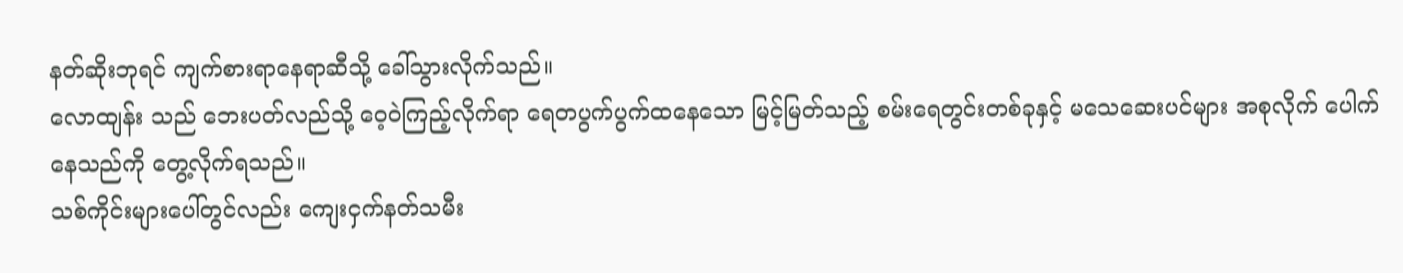နတ်ဆိုးဘုရင် ကျက်စားရာနေရာဆီသို့ ခေါ်သွားလိုက်သည်။
လောထျန်း သည် ဘေးပတ်လည်သို့ ဝေ့ဝဲကြည့်လိုက်ရာ ရေတပွက်ပွက်ထနေသော မြင့်မြတ်သည့် စမ်းရေတွင်းတစ်ခုနှင့် မသေဆေးပင်များ အစုလိုက် ပေါက်နေသည်ကို တွေ့လိုက်ရသည်။
သစ်ကိုင်းများပေါ်တွင်လည်း ကျေးငှက်နတ်သမီး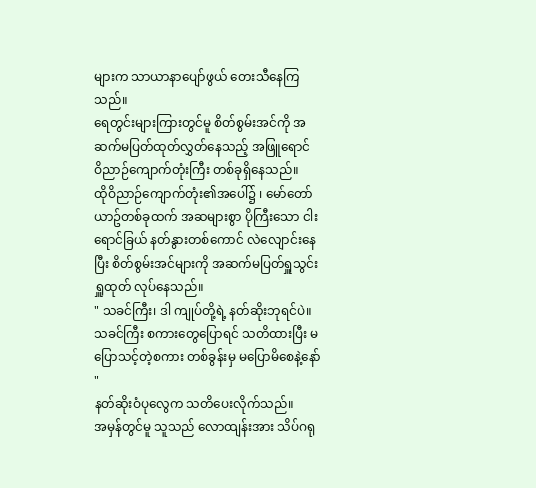များက သာယာနာပျော်ဖွယ် တေးသီနေကြသည်။
ရေတွင်းများကြားတွင်မူ စိတ်စွမ်းအင်ကို အဆက်မပြတ်ထုတ်လွှတ်နေသည့် အဖြူရောင် ဝိညာဉ်ကျောက်တုံးကြီး တစ်ခုရှိနေသည်။
ထိုဝိညာဉ်ကျောက်တုံး၏အပေါ်၌ ၊ မော်တော်ယာဥ်တစ်ခုထက် အဆများစွာ ပိုကြီးသော ငါးရောင်ခြယ် နတ်နွားတစ်ကောင် လဲလျောင်းနေပြီး စိတ်စွမ်းအင်များကို အဆက်မပြတ်ရှူသွင်း ရှူထုတ် လုပ်နေသည်။
" သခင်ကြီး၊ ဒါ ကျုပ်တို့ရဲ့ နတ်ဆိုးဘုရင်ပဲ။ သခင်ကြီး စကားတွေပြောရင် သတိထားပြီး မပြောသင့်တဲ့စကား တစ်ခွန်းမှ မပြောမိစေနဲ့နော် "
နတ်ဆိုးဝံပုလွေက သတိပေးလိုက်သည်။
အမှန်တွင်မူ သူသည် လောထျန်းအား သိပ်ဂရု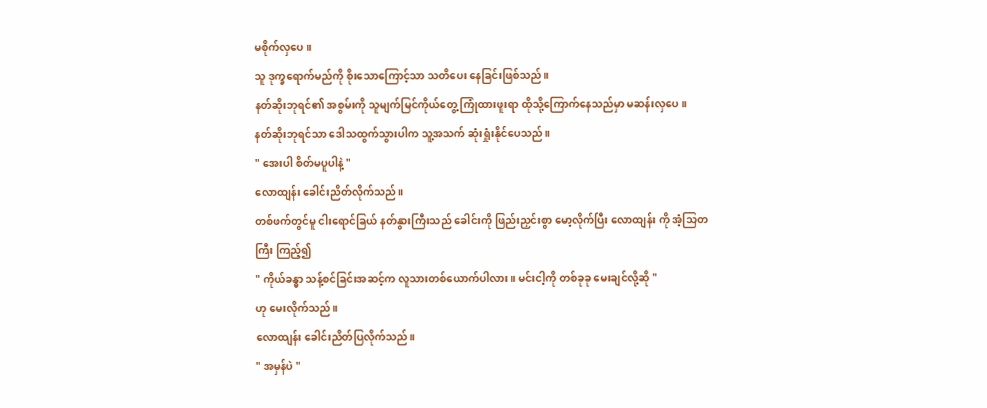မစိုက်လှပေ ။
သူ ဒုက္ခရောက်မည်ကို စိုးသောကြောင့်သာ သတိပေး နေခြင်းဖြစ်သည်။
နတ်ဆိုးဘုရင်၏ အစွမ်းကို သူမျက်မြင်ကိုယ်တွေ့ ကြုံထားဖူးရာ ထိုသို့ကြောက်နေသည်မှာ မဆန်းလှပေ။
နတ်ဆိုးဘုရင်သာ ဒေါသထွက်သွားပါက သူ့အသက် ဆုံးရှုံးနိုင်ပေသည်။
" အေးပါ စိတ်မပူပါနဲ့ "
လောထျန်း ခေါင်းညိတ်လိုက်သည်။
တစ်ဖက်တွင်မူ ငါးရောင်ခြယ် နတ်နွားကြီးသည် ခေါင်းကို ဖြည်းညှင်းစွာ မော့လိုက်ပြီး လောထျန်း ကို အံ့သြတကြီး ကြည့်၍
" ကိုယ်ခန္ဓာ သန့်စင်ခြင်းအဆင့်က လူသားတစ်ယောက်ပါလား။ မင်းငါ့ကို တစ်ခုခု မေးချင်လို့ဆို "
ဟု မေးလိုက်သည်။
လောထျန်း ခေါင်းညိတ်ပြလိုက်သည်။
" အမှန်ပဲ "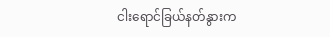ငါးရောင်ခြယ်နတ်နွားက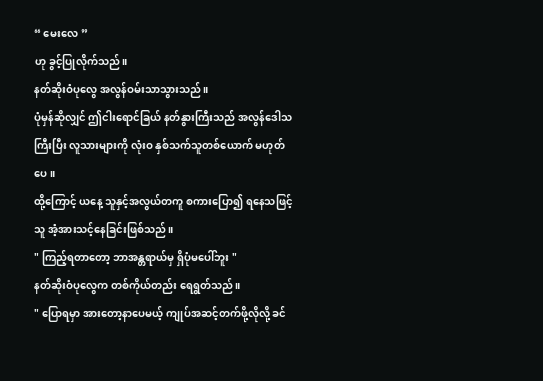“ မေးလေ ”
ဟု ခွင့်ပြုလိုက်သည်။
နတ်ဆိုးဝံပုလွေ အလွန်ဝမ်းသာသွားသည်။
ပုံမှန်ဆိုလျှင် ဤငါးရောင်ခြယ် နတ်နွားကြီးသည် အလွန်ဒေါသကြီးပြီး လူသားများကို လုံးဝ နှစ်သက်သူတစ်ယောက် မဟုတ်ပေ။
ထို့ကြောင့် ယနေ့ သူနှင့်အလွယ်တကူ စကားပြော၍ ရနေသဖြင့် သူ အံ့အားသင့်နေခြင်းဖြစ်သည်။
" ကြည့်ရတာတော့ ဘာအန္တရာယ်မှ ရှိပုံမပေါ်ဘူး "
နတ်ဆိုးဝံပုလွေက တစ်ကိုယ်တည်း ရေရွတ်သည်။
" ပြောရမှာ အားတော့နာပေမယ့် ကျုပ်အဆင့်တက်ဖို့လိုလို့ ခင်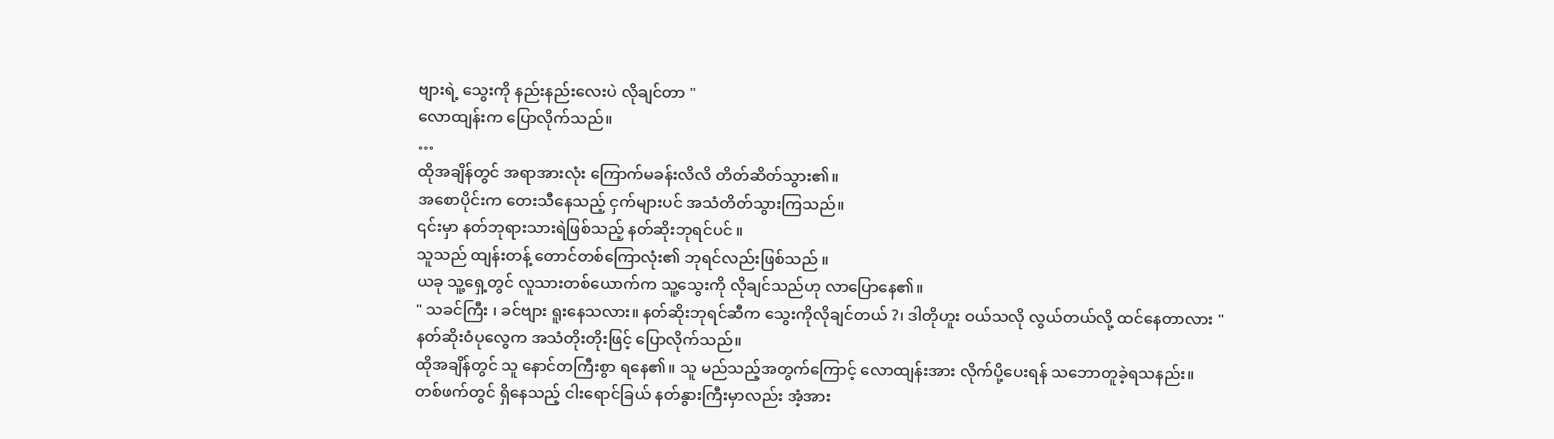ဗျားရဲ့ သွေးကို နည်းနည်းလေးပဲ လိုချင်တာ "
လောထျန်းက ပြောလိုက်သည်။
…
ထိုအချိန်တွင် အရာအားလုံး ကြောက်မခန်းလိလိ တိတ်ဆိတ်သွား၏။
အစောပိုင်းက တေးသီနေသည့် ငှက်များပင် အသံတိတ်သွားကြသည်။
၎င်းမှာ နတ်ဘုရားသားရဲဖြစ်သည့် နတ်ဆိုးဘုရင်ပင် ။
သူသည် ထျန်းတန့် တောင်တစ်ကြောလုံး၏ ဘုရင်လည်းဖြစ်သည် ။
ယခု သူ့ရှေ့တွင် လူသားတစ်ယောက်က သူ့သွေးကို လိုချင်သည်ဟု လာပြောနေ၏။
" သခင်ကြီး ၊ ခင်ဗျား ရူးနေသလား။ နတ်ဆိုးဘုရင်ဆီက သွေးကိုလိုချင်တယ် ?၊ ဒါတိုဟူး ဝယ်သလို လွယ်တယ်လို့ ထင်နေတာလား "
နတ်ဆိုးဝံပုလွေက အသံတိုးတိုးဖြင့် ပြောလိုက်သည်။
ထိုအချိန်တွင် သူ နောင်တကြီးစွာ ရနေ၏။ သူ မည်သည့်အတွက်ကြောင့် လောထျန်းအား လိုက်ပို့ပေးရန် သဘောတူခဲ့ရသနည်း။
တစ်ဖက်တွင် ရှိနေသည့် ငါးရောင်ခြယ် နတ်နွားကြီးမှာလည်း အံ့အား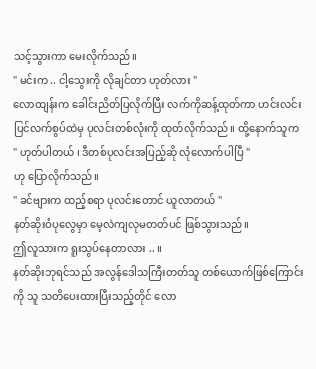သင့်သွားကာ မေးလိုက်သည်။
" မင်းက .. ငါ့သွေးကို လိုချင်တာ ဟုတ်လား "
လောထျန်းက ခေါင်းညိတ်ပြလိုက်ပြီး လက်ကိုဆန့်ထုတ်ကာ ဟင်းလင်းပြင်လက်စွပ်ထဲမှ ပုလင်းတစ်လုံးကို ထုတ်လိုက်သည်။ ထို့နောက်သူက
" ဟုတ်ပါတယ် ၊ ဒီတစ်ပုလင်းအပြည့်ဆို လုံလောက်ပါပြီ "
ဟု ပြောလိုက်သည်။
" ခင်ဗျားက ထည့်စရာ ပုလင်းတောင် ယူလာတယ် "
နတ်ဆိုးဝံပုလွေမှာ မေ့လဲကျလုမတတ်ပင် ဖြစ်သွားသည်။
ဤလူသားက ရူးသွပ်နေတာလား .. ။
နတ်ဆိုးဘုရင်သည် အလွန်ဒေါသကြီးတတ်သူ တစ်ယောက်ဖြစ်ကြောင်းကို သူ သတိပေးထားပြီးသည့်တိုင် လော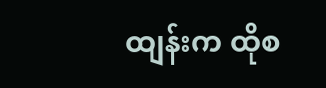ထျန်းက ထိုစ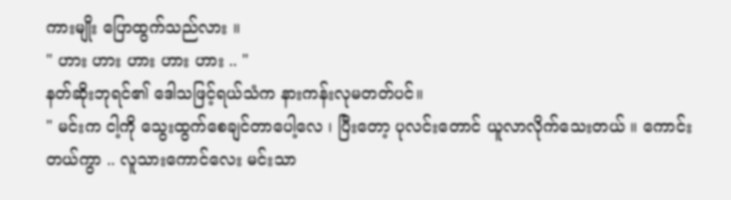ကားမျိုး ပြောထွက်သည်လား ။
" ဟား ဟား ဟား ဟား ဟား .. "
နတ်ဆိုးဘုရင်၏ ဒေါသဖြင့်ရယ်သံက နားကန်းလုမတတ်ပင်။
" မင်းက ငါ့ကို သွေးထွက်စေချင်တာပေါ့လေ ၊ ပြီးတော့ ပုလင်းတောင် ယူလာလိုက်သေးတယ် ။ ကောင်းတယ်ကွာ .. လူသားကောင်လေး မင်းသာ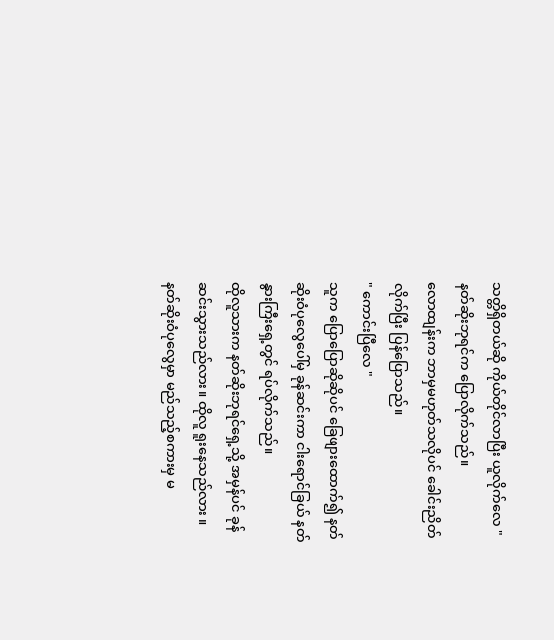သတ္တိရှိတယ်ဆို ကိုယ်တိုင်လာပြီး ယူလိုက်လေ "
နတ်ဆိုးဘုရင်က ပြောလိုက်သည်။
လောထျန်းက ဘာမှမဟုတ်သလိုပင် ခေါင်းညိတ်လိုက်ပြီး ပြန်ပြောသည်။
" ကောင်းပြီလေ "
သူက ပြောပြောဆိုဆိုပင် ခြေဖျားထောက်၍ နတ်ဆိုးဝံပုလွေပေါ်မှ ခုန်ဆင်းကာ ငါးရောင်ခြယ် နတ်နွားကြီးရှေ့တွင် ရပ်လိုက်သည်။
ထိုလူသားက နတ်ဆိုးဘုရင်ရှေ့သို့ အမှန်ပင် ခုန်ဆင်းသွားသည်လား။ ထိုလူ ရူးနေသည်လား ။
နတ်ဆိုးဝံပုလွေမှာ မည်သည့်စကားမှ မ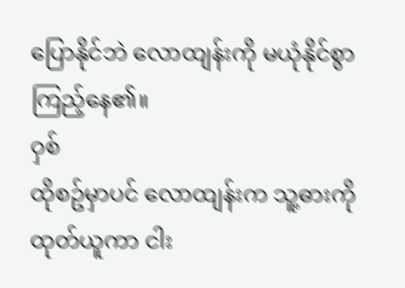ပြောနိုင်ဘဲ လောထျန်းကို မယုံနိုင်စွာ ကြည့်နေ၏။
ဝှစ်
ထိုစဥ်မှာပင် လောထျန်းက သူ့ဓားကို ထုတ်ယူကာ ငါး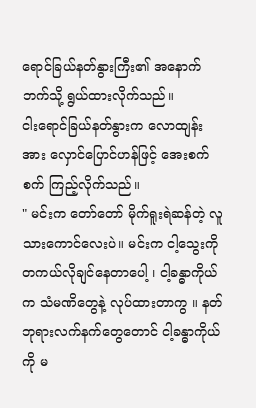ရောင်ခြယ်နတ်နွားကြီး၏ အနောက်ဘက်သို့ ရွယ်ထားလိုက်သည်။
ငါးရောင်ခြယ်နတ်နွားက လောထျန်းအား လှောင်ပြောင်ဟန်ဖြင့် အေးစက်စက် ကြည့်လိုက်သည်။
" မင်းက တော်တော် မိုက်ရူးရဲဆန်တဲ့ လူသားကောင်လေးပဲ။ မင်းက ငါ့သွေးကို တကယ်လိုချင်နေတာပေါ့ ၊ ငါ့ခန္ဓာကိုယ်က သံမဏိတွေနဲ့ လုပ်ထားတာကွ ။ နတ်ဘုရားလက်နက်တွေတောင် ငါ့ခန္ဓာကိုယ်ကို မ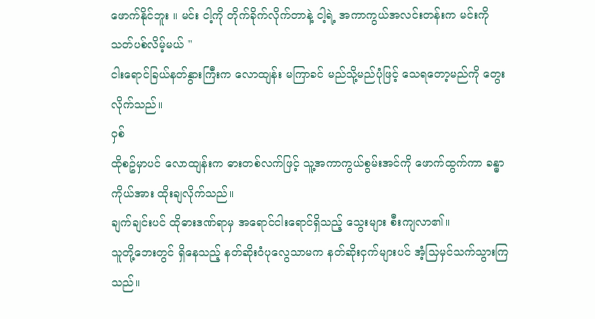ဖောက်နိုင်ဘူး ။ မင်း ငါ့ကို တိုက်ခိုက်လိုက်တာနဲ့ ငါ့ရဲ့ အကာကွယ်အလင်းတန်းက မင်းကို သတ်ပစ်လိမ့်မယ် "
ငါးရောင်ခြယ်နတ်နွားကြီးက လောထျန်း မကြာခင် မည်သို့မည်ပုံဖြင့် သေရတော့မည်ကို တွေးလိုက်သည်။
ဝှစ်
ထိုစဥ်မှာပင် လောထျန်းက ဓားတစ်လက်ဖြင့် သူ့အကာကွယ်စွမ်းအင်ကို ဖောက်ထွက်ကာ ခန္ဓာကိုယ်အား ထိုးချလိုက်သည်။
ချက်ချင်းပင် ထိုဓားဒဏ်ရာမှ အရောင်ငါးရောင်ရှိသည့် သွေးများ စီးကျလာ၏။
သူတို့ဘေးတွင် ရှိနေသည့် နတ်ဆိုးဝံပုလွေသာမက နတ်ဆိုးငှက်များပင် အံ့သြမှင်သက်သွားကြသည်။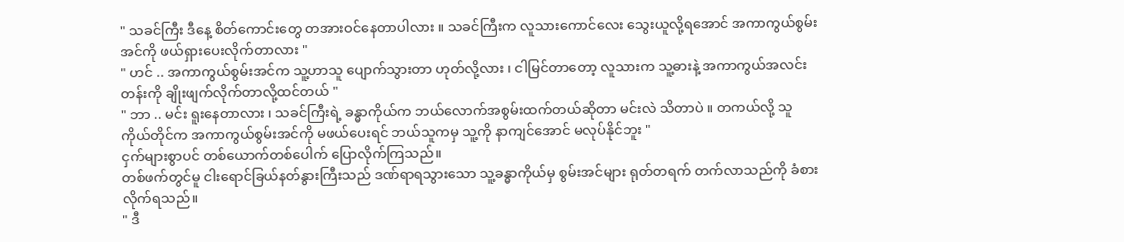" သခင်ကြီး ဒီနေ့ စိတ်ကောင်းတွေ တအားဝင်နေတာပါလား ။ သခင်ကြီးက လူသားကောင်လေး သွေးယူလို့ရအောင် အကာကွယ်စွမ်းအင်ကို ဖယ်ရှားပေးလိုက်တာလား "
" ဟင် .. အကာကွယ်စွမ်းအင်က သူ့ဟာသူ ပျောက်သွားတာ ဟုတ်လို့လား ၊ ငါမြင်တာတော့ လူသားက သူ့ဓားနဲ့ အကာကွယ်အလင်းတန်းကို ချိုးဖျက်လိုက်တာလို့ထင်တယ် "
" ဘာ .. မင်း ရူးနေတာလား ၊ သခင်ကြီးရဲ့ ခန္ဓာကိုယ်က ဘယ်လောက်အစွမ်းထက်တယ်ဆိုတာ မင်းလဲ သိတာပဲ ။ တကယ်လို့ သူကိုယ်တိုင်က အကာကွယ်စွမ်းအင်ကို မဖယ်ပေးရင် ဘယ်သူကမှ သူ့ကို နာကျင်အောင် မလုပ်နိုင်ဘူး "
ငှက်များစွာပင် တစ်ယောက်တစ်ပေါက် ပြောလိုက်ကြသည်။
တစ်ဖက်တွင်မူ ငါးရောင်ခြယ်နတ်နွားကြီးသည် ဒဏ်ရာရသွားသော သူ့ခန္ဓာကိုယ်မှ စွမ်းအင်များ ရုတ်တရက် တက်လာသည်ကို ခံစားလိုက်ရသည်။
" ဒီ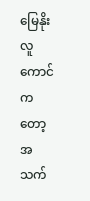မြေနိုးလူကောင်ကတော့ အသက်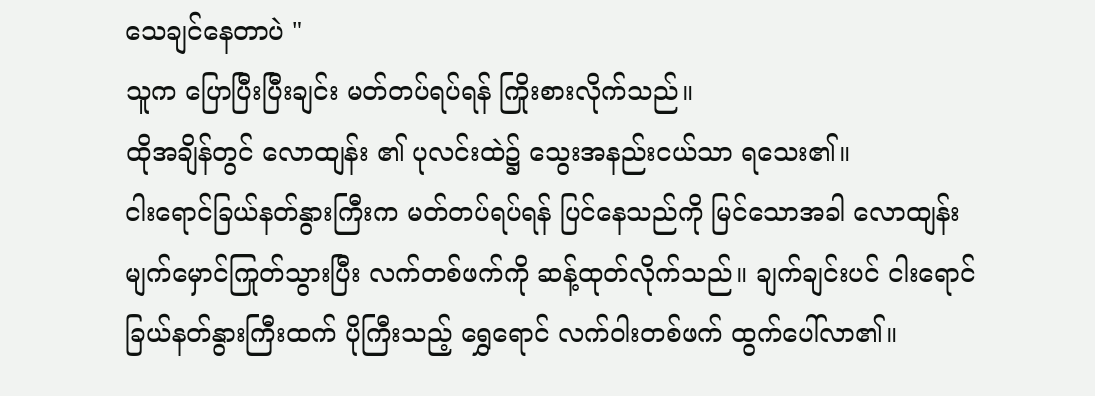သေချင်နေတာပဲ "
သူက ပြောပြီးပြီးချင်း မတ်တပ်ရပ်ရန် ကြိုးစားလိုက်သည်။
ထိုအချိန်တွင် လောထျန်း ၏ ပုလင်းထဲ၌ သွေးအနည်းငယ်သာ ရသေး၏။
ငါးရောင်ခြယ်နတ်နွားကြီးက မတ်တပ်ရပ်ရန် ပြင်နေသည်ကို မြင်သောအခါ လောထျန်း မျက်မှောင်ကြုတ်သွားပြီး လက်တစ်ဖက်ကို ဆန့်ထုတ်လိုက်သည်။ ချက်ချင်းပင် ငါးရောင်ခြယ်နတ်နွားကြီးထက် ပိုကြီးသည့် ရွှေရောင် လက်ဝါးတစ်ဖက် ထွက်ပေါ်လာ၏။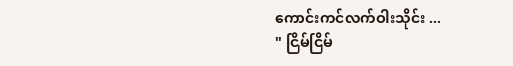ကောင်းကင်လက်ဝါးသိုင်း ...
" ငြိမ်ငြိမ်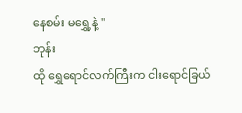နေစမ်း မရွှေ့နဲ့ "
ဘုန်း
ထို ရွှေရောင်လက်ကြီးက ငါးရောင်ခြယ်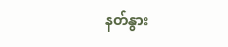နတ်နွား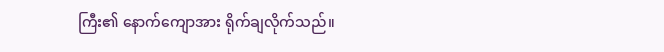ကြီး၏ နောက်ကျောအား ရိုက်ချလိုက်သည်။